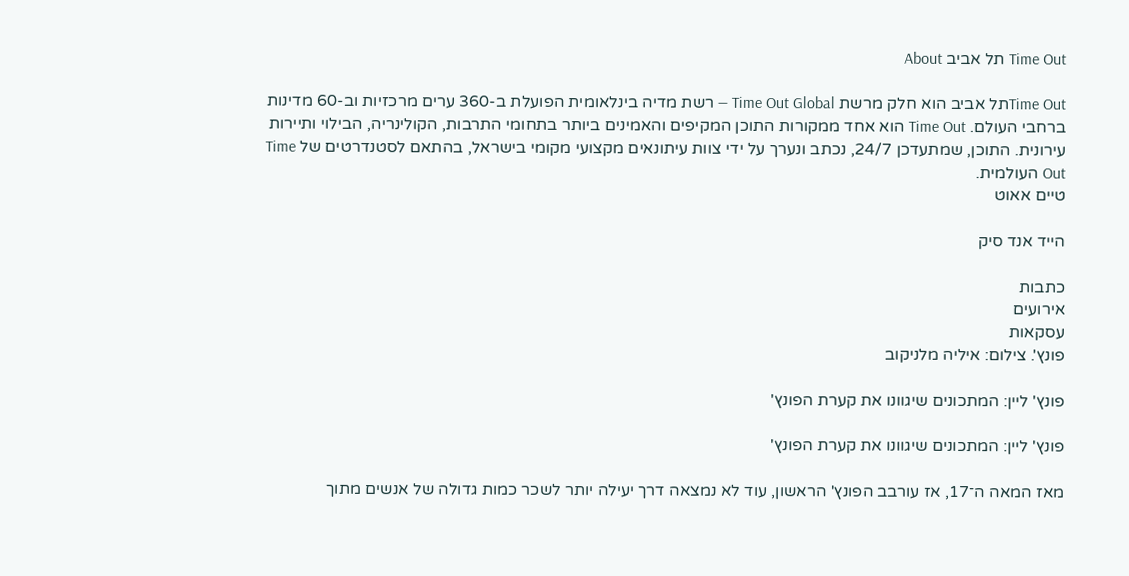Time Out תל אביב About

Time Outתל אביב הוא חלק מרשת Time Out Global — רשת מדיה בינלאומית הפועלת ב-360 ערים מרכזיות וב-60 מדינות ברחבי העולם. Time Out הוא אחד ממקורות התוכן המקיפים והאמינים ביותר בתחומי התרבות, הקולינריה, הבילוי ותיירות עירונית. התוכן, שמתעדכן 24/7, נכתב ונערך על ידי צוות עיתונאים מקצועי מקומי בישראל, בהתאם לסטנדרטים של Time Out העולמית.
טיים אאוט

הייד אנד סיק

כתבות
אירועים
עסקאות
פונץ'. צילום: איליה מלניקוב

פונץ' ליין: המתכונים שיגוונו את קערת הפונץ'

פונץ' ליין: המתכונים שיגוונו את קערת הפונץ'

מאז המאה ה־17, אז עורבב הפונץ' הראשון, עוד לא נמצאה דרך יעילה יותר לשכר כמות גדולה של אנשים מתוך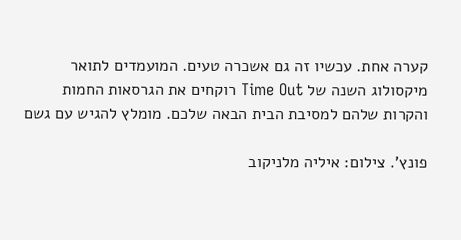קערה אחת. עכשיו זה גם אשכרה טעים. המועמדים לתואר מיקסולוג השנה של Time Out רוקחים את הגרסאות החמות והקרות שלהם למסיבת הבית הבאה שלכם. מומלץ להגיש עם גשם

פונץ'. צילום: איליה מלניקוב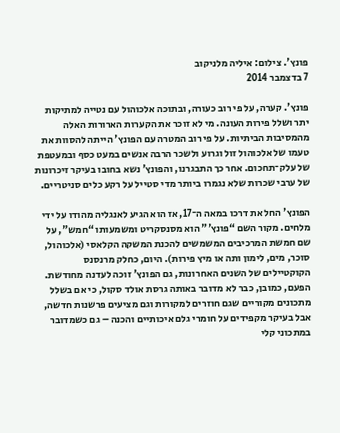פונץ'. צילום: איליה מלניקוב
7 בדצמבר 2014

פונץ'. קערה, על פי רוב כעורה, ובתוכה אלכוהול עם נטייה למתיקות יתר ושלל פירות העונה. מי לא זוכר את הקערות הארורות האלה מהמסיבות הביתיות. על פי רוב המטרה עם הפונץ' הייתה להסוות את טעמו של אלכוהול זול וגרוע ולשכר הרבה אנשים במעט כסף ובמעטפת של עלק־תחכום. אחר כך התבגרנו, והפונץ' נשא בחובו בעיקר זיכרונות של ערבי שכרות שלא נגמרו ביותר מדי סטייל על רקע כלים סניטריים.

הפונץ' החל את דרכו במאה ה־17, אז הוא הגיע לאנגליה מהודו על ידי מלחים. מקור השם “פונץ'" הוא מסנסקריט ומשמעותו “חמש", על שם חמשת המרכיבים המשמשים להכנת המשקה הקלאסי (אלכוהול, סוכר, מים, לימון ותה או מיץ פירות). היום, כחלק מרנסנס הקוקטיילים של השנים האחרונות, גם הפונץ' זוכה לעדנה מחודשת. הפעם, כמובן, כבר לא מדובר באותה גרסת אולד סקול, כי אם בשלל מתכונים מקוריים שגם חוזרים למקורות וגם מציעים פרשנות חדשה, אבל בעיקר מקפידים על חומרי גלם איכותיים והכנה – גם כשמדובר במתכוני קלי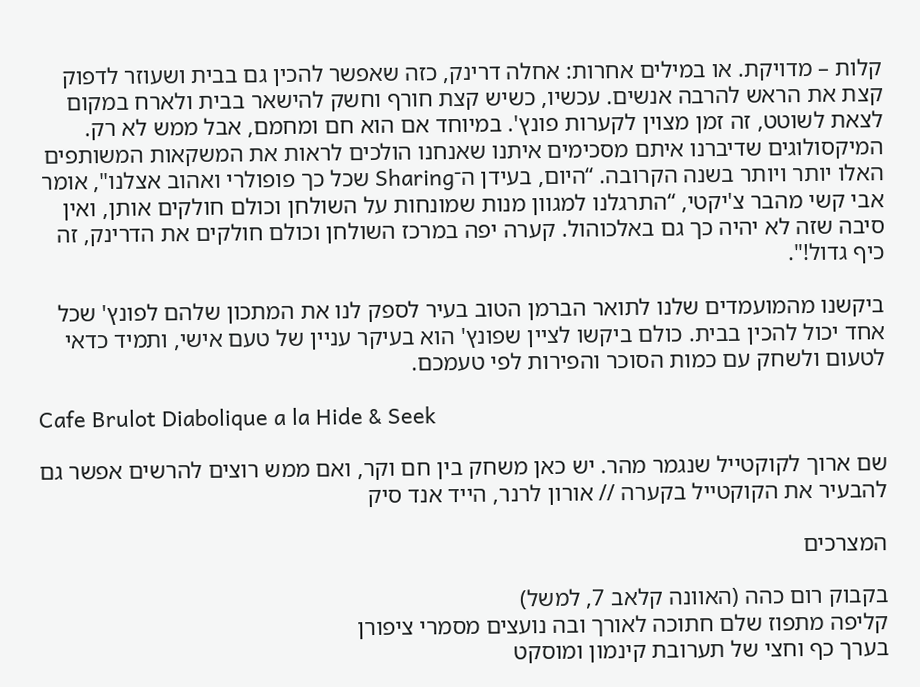קלות – מדויקת. או במילים אחרות: אחלה דרינק, כזה שאפשר להכין גם בבית ושעוזר לדפוק קצת את הראש להרבה אנשים. עכשיו, כשיש קצת חורף וחשק להישאר בבית ולארח במקום לצאת לשוטט, זה זמן מצוין לקערות פונץ'. במיוחד אם הוא חם ומחמם, אבל ממש לא רק. המיקסולוגים שדיברנו איתם מסכימים איתנו שאנחנו הולכים לראות את המשקאות המשותפים האלו יותר ויותר בשנה הקרובה. “היום, בעידן ה־Sharing שכל כך פופולרי ואהוב אצלנו", אומר אבי קשי מהבר צ'יקטי, “התרגלנו למגוון מנות שמונחות על השולחן וכולם חולקים אותן, ואין סיבה שזה לא יהיה כך גם באלכוהול. קערה יפה במרכז השולחן וכולם חולקים את הדרינק, זה כיף גדול!".

ביקשנו מהמועמדים שלנו לתואר הברמן הטוב בעיר לספק לנו את המתכון שלהם לפונץ' שכל אחד יכול להכין בבית. כולם ביקשו לציין שפונץ' הוא בעיקר עניין של טעם אישי, ותמיד כדאי לטעום ולשחק עם כמות הסוכר והפירות לפי טעמכם.

Cafe Brulot Diabolique a la Hide & Seek

שם ארוך לקוקטייל שנגמר מהר. יש כאן משחק בין חם וקר, ואם ממש רוצים להרשים אפשר גם להבעיר את הקוקטייל בקערה // אורון לרנר, הייד אנד סיק

המצרכים

בקבוק רום כהה (האוונה קלאב 7, למשל)
קליפה מתפוז שלם חתוכה לאורך ובה נועצים מסמרי ציפורן
בערך כף וחצי של תערובת קינמון ומוסקט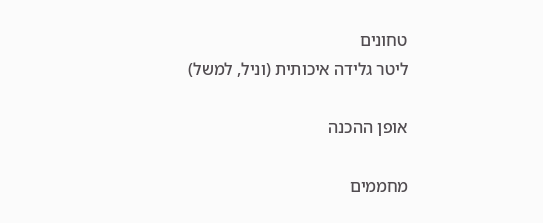טחונים
ליטר גלידה איכותית (וניל, למשל)

אופן ההכנה

מחממים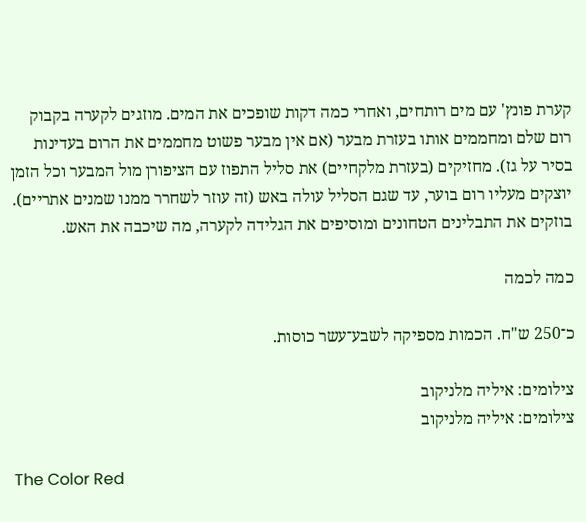קערת פונץ' עם מים רותחים, ואחרי כמה דקות שופכים את המים. מוזגים לקערה בקבוק רום שלם ומחממים אותו בעזרת מבער (אם אין מבער פשוט מחממים את הרום בעדינות בסיר על גז). מחזיקים (בעזרת מלקחיים) את סליל התפוז עם הציפורן מול המבער וכל הזמן יוצקים מעליו רום בוער, עד שגם הסליל עולה באש (זה עוזר לשחרר ממנו שמנים אתריים). בוזקים את התבלינים הטחונים ומוסיפים את הגלידה לקערה, מה שיכבה את האש.

כמה לכמה

כ־250 ש"ח. הכמות מספיקה לשבע־עשר כוסות.

צילומים: איליה מלניקוב
צילומים: איליה מלניקוב

The Color Red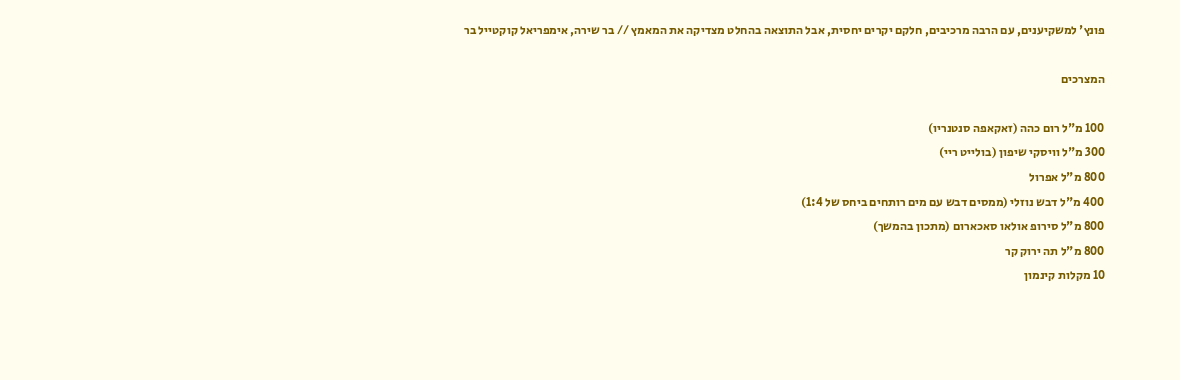פונץ' למשקיענים, עם הרבה מרכיבים, חלקם יקרים יחסית, אבל התוצאה בהחלט מצדיקה את המאמץ // בר שירה, אימפריאל קוקטייל בר

המצרכים

100 מ"ל רום כהה (זאקאפה סנטנריו)
300 מ"ל וויסקי שיפון (בולייט ריי)
800 מ"ל אפרול
400 מ"ל דבש נוזלי (ממסים דבש עם מים רותחים ביחס של 1:4)
800 מ"ל סירופ אולאו סאכארום (מתכון בהמשך)
800 מ"ל תה ירוק קר
10 מקלות קינמון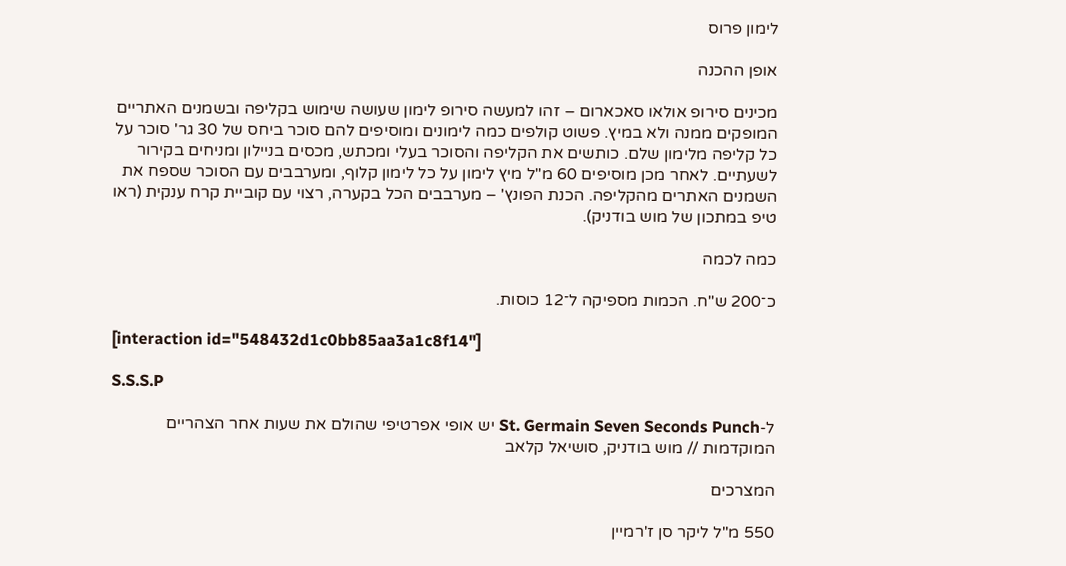לימון פרוס

אופן ההכנה

מכינים סירופ אולאו סאכארום – זהו למעשה סירופ לימון שעושה שימוש בקליפה ובשמנים האתריים המופקים ממנה ולא במיץ. פשוט קולפים כמה לימונים ומוסיפים להם סוכר ביחס של 30 גר' סוכר על כל קליפה מלימון שלם. כותשים את הקליפה והסוכר בעלי ומכתש, מכסים בניילון ומניחים בקירור לשעתיים. לאחר מכן מוסיפים 60 מ"ל מיץ לימון על כל לימון קלוף, ומערבבים עם הסוכר שספח את השמנים האתרים מהקליפה. הכנת הפונץ' – מערבבים הכל בקערה, רצוי עם קוביית קרח ענקית (ראו טיפ במתכון של מוש בודניק).

כמה לכמה

כ־200 ש"ח. הכמות מספיקה ל־12 כוסות.

[interaction id="548432d1c0bb85aa3a1c8f14"]

S.S.S.P

ל-St. Germain Seven Seconds Punch יש אופי אפרטיפי שהולם את שעות אחר הצהריים המוקדמות // מוש בודניק, סושיאל קלאב

המצרכים

550 מ"ל ליקר סן ז'רמיין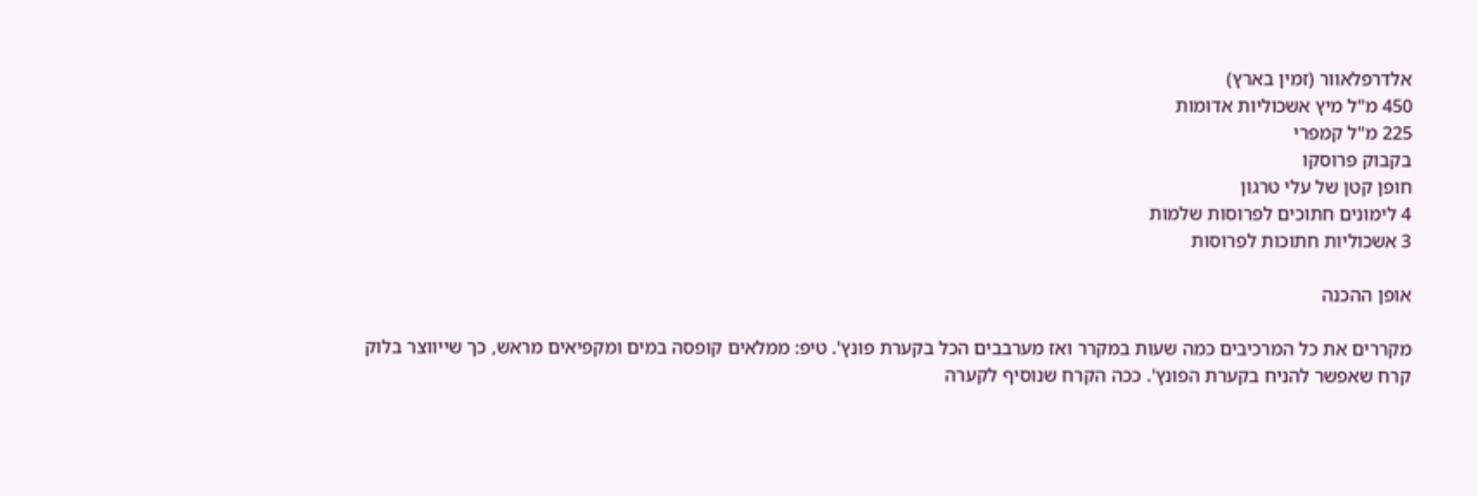אלדרפלאוור (זמין בארץ)
450 מ"ל מיץ אשכוליות אדומות
225 מ"ל קמפרי
בקבוק פרוסקו
חופן קטן של עלי טרגון
4 לימונים חתוכים לפרוסות שלמות
3 אשכוליות חתוכות לפרוסות

אופן ההכנה

מקררים את כל המרכיבים כמה שעות במקרר ואז מערבבים הכל בקערת פונץ'. טיפ: ממלאים קופסה במים ומקפיאים מראש, כך שייווצר בלוק קרח שאפשר להניח בקערת הפונץ'. ככה הקרח שנוסיף לקערה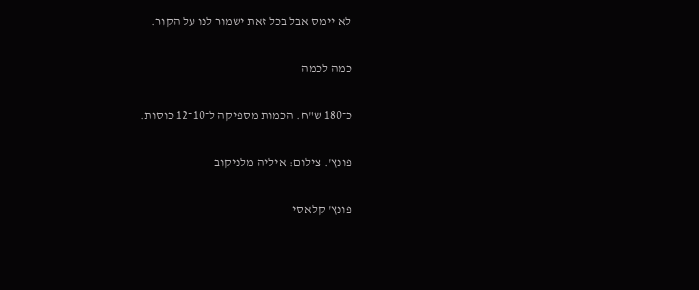לא יימס אבל בכל זאת ישמור לנו על הקור.

כמה לכמה

כ־180 ש"ח. הכמות מספיקה ל־10־12 כוסות.

פונץ'. צילום: איליה מלניקוב

פונץ' קלאסי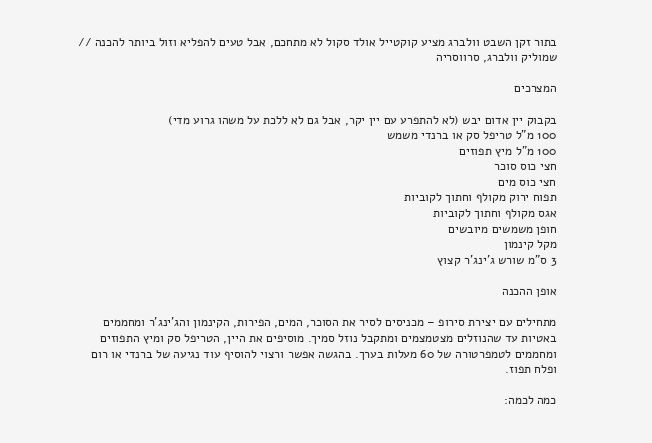בתור זקן השבט וולברג מציע קוקטייל אולד סקול לא מתחכם, אבל טעים להפליא וזול ביותר להכנה // שמוליק וולברג, סרווסריה

המצרכים

בקבוק יין אדום יבש (לא להתפרע עם יין יקר, אבל גם לא ללכת על משהו גרוע מדי)
100 מ"ל טריפל סק או ברנדי משמש
100 מ"ל מיץ תפוזים
חצי כוס סוכר
חצי כוס מים
תפוח ירוק מקולף וחתוך לקוביות
אגס מקולף וחתוך לקוביות
חופן משמשים מיובשים
מקל קינמון
3 ס"מ שורש ג'ינג'ר קצוץ

אופן ההכנה

מתחילים עם יצירת סירופ – מכניסים לסיר את הסוכר, המים, הפירות, הקינמון והג'ינג'ר ומחממים באטיות עד שהנוזלים מצטמצמים ומתקבל נוזל סמיך. מוסיפים את היין, הטריפל סק ומיץ התפוזים ומחממים לטמפרטורה של 60 מעלות בערך. בהגשה אפשר ורצוי להוסיף עוד נגיעה של ברנדי או רום ופלח תפוז.

כמה לכמה: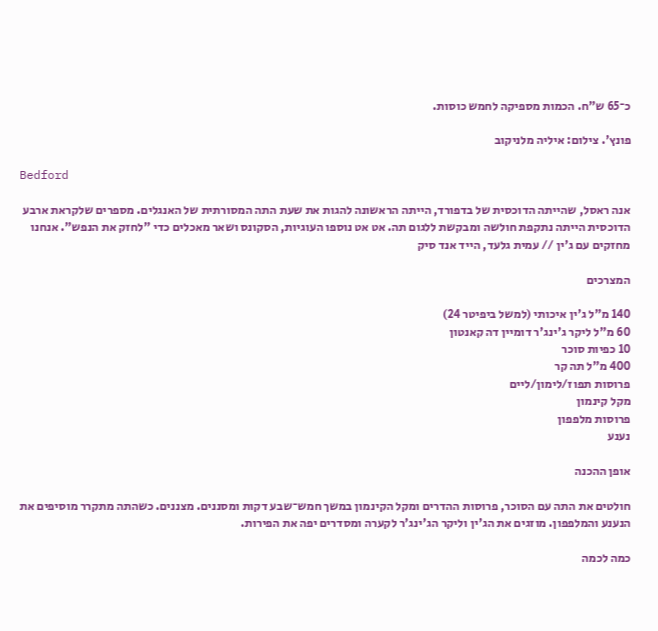כ־65 ש"ח. הכמות מספיקה לחמש כוסות.

פונץ'. צילום: איליה מלניקוב

Bedford

אנה ראסל, שהייתה הדוכסית של בדפורד, הייתה הראשונה להגות את שעת התה המסורתית של האנגלים. מספרים שלקראת ארבע הדוכסית הייתה נתקפת חולשה ומבקשת ללגום תה. אט אט נוספו העוגיות, הסקונס ושאר מאכלים כדי "לחזק את הנפש". אנחנו מחזקים עם ג'ין // עמית גלעד, הייד אנד סיק

המצרכים

140 מ"ל ג'ין איכותי (למשל ביפיטר 24)
60 מ"ל ליקר ג'ינג'ר דומיין דה קאנטון
10 כפיות סוכר
400 מ"ל תה קר
פרוסות תפוז/לימון/ליים
מקל קינמון
פרוסות מלפפון
נענע

אופן ההכנה

חולטים את התה עם הסוכר, פרוסות ההדרים ומקל הקינמון במשך חמש־שבע דקות ומסננים. מצננים. כשהתה מתקרר מוסיפים את הנענע והמלפפון. מוזגים את הג'ין וליקר הג'ינג'ר לקערה ומסדרים יפה את הפירות.

כמה לכמה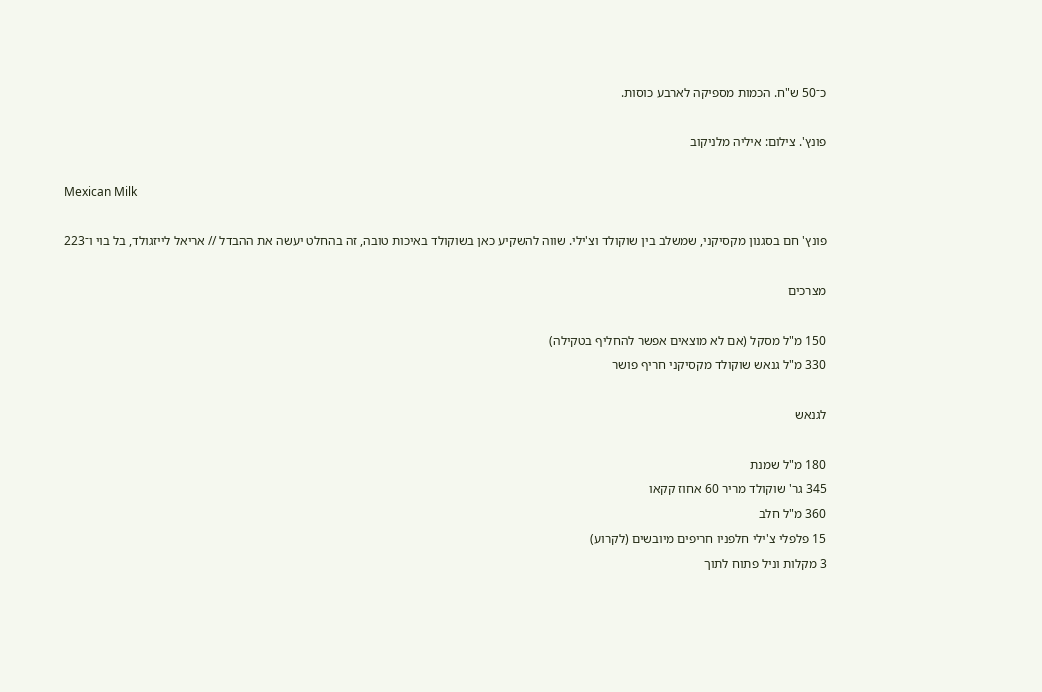כ־50 ש"ח. הכמות מספיקה לארבע כוסות.

פונץ'. צילום: איליה מלניקוב

Mexican Milk

פונץ' חם בסגנון מקסיקני, שמשלב בין שוקולד וצ'ילי. שווה להשקיע כאן בשוקולד באיכות טובה, זה בהחלט יעשה את ההבדל // אריאל לייזגולד, בל בוי ו־223

מצרכים

150 מ"ל מסקל (אם לא מוצאים אפשר להחליף בטקילה)
330 מ"ל גנאש שוקולד מקסיקני חריף פושר

לגנאש

180 מ"ל שמנת
345 גר' שוקולד מריר 60 אחוז קקאו
360 מ"ל חלב
15 פלפלי צ'ילי חלפניו חריפים מיובשים (לקרוע)
3 מקלות וניל פתוח לתוך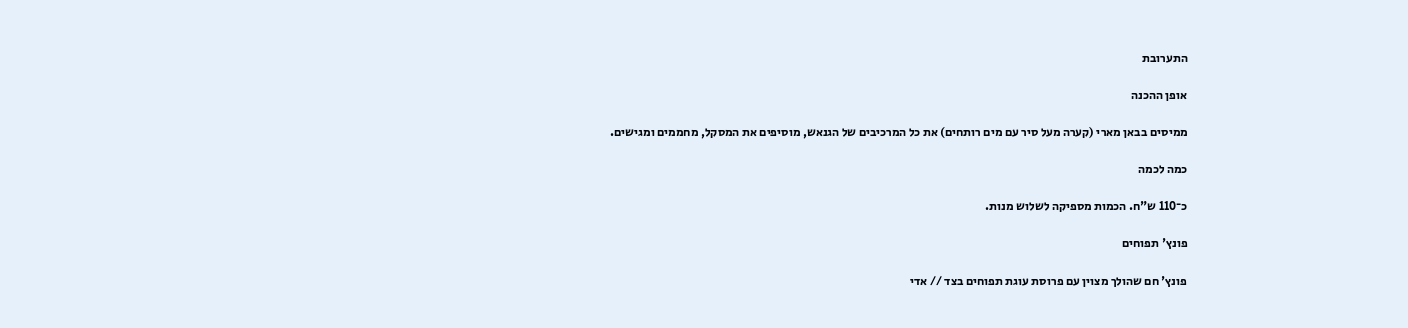התערובת

אופן ההכנה

ממיסים בבאן מארי (קערה מעל סיר עם מים רותחים) את כל המרכיבים של הגנאש, מוסיפים את המסקל, מחממים ומגישים.

כמה לכמה

כ־110 ש"ח. הכמות מספיקה לשלוש מנות.

פונץ' תפוחים

פונץ' חם שהולך מצוין עם פרוסת עוגת תפוחים בצד // אדי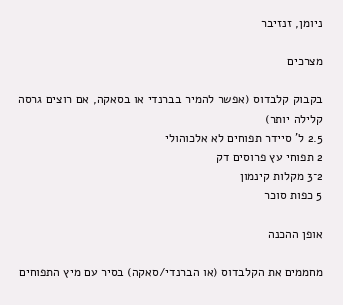ניומן, זנזיבר

מצרכים

בקבוק קלבדוס (אפשר להמיר בברנדי או בסאקה, אם רוצים גרסה קלילה יותר)
2.5 ל' סיידר תפוחים לא אלכוהולי
2 תפוחי עץ פרוסים דק
2־3 מקלות קינמון
5 כפות סוכר

אופן ההכנה

מחממים את הקלבדוס (או הברנדי/סאקה) בסיר עם מיץ התפוחים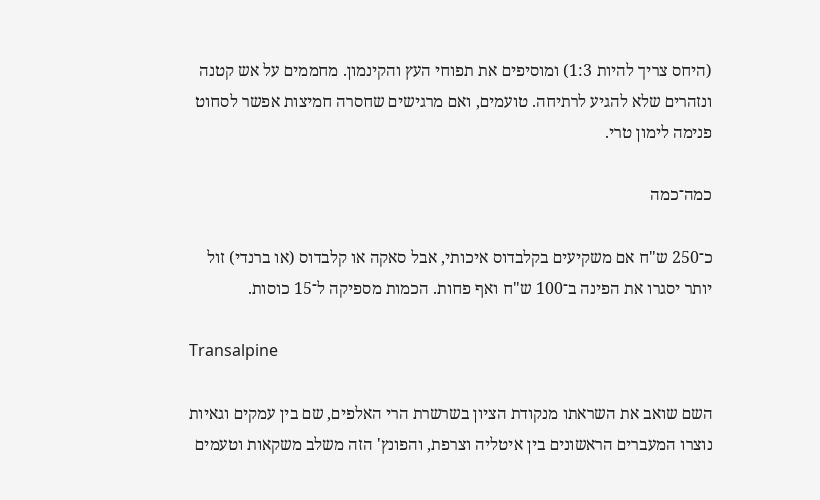(היחס צריך להיות 1:3) ומוסיפים את תפוחי העץ והקינמון. מחממים על אש קטנה ונזהרים שלא להגיע לרתיחה. טועמים, ואם מרגישים שחסרה חמיצות אפשר לסחוט פנימה לימון טרי.

כמה־כמה

כ־250 ש"ח אם משקיעים בקלבדוס איכותי, אבל סאקה או קלבדוס (או ברנדי) זול יותר יסגרו את הפינה ב־100 ש"ח ואף פחות. הכמות מספיקה ל־15 כוסות.

Transalpine

השם שואב את השראתו מנקודת הציון בשרשרת הרי האלפים, שם בין עמקים וגאיות נוצרו המעברים הראשונים בין איטליה וצרפת, והפונץ' הזה משלב משקאות וטעמים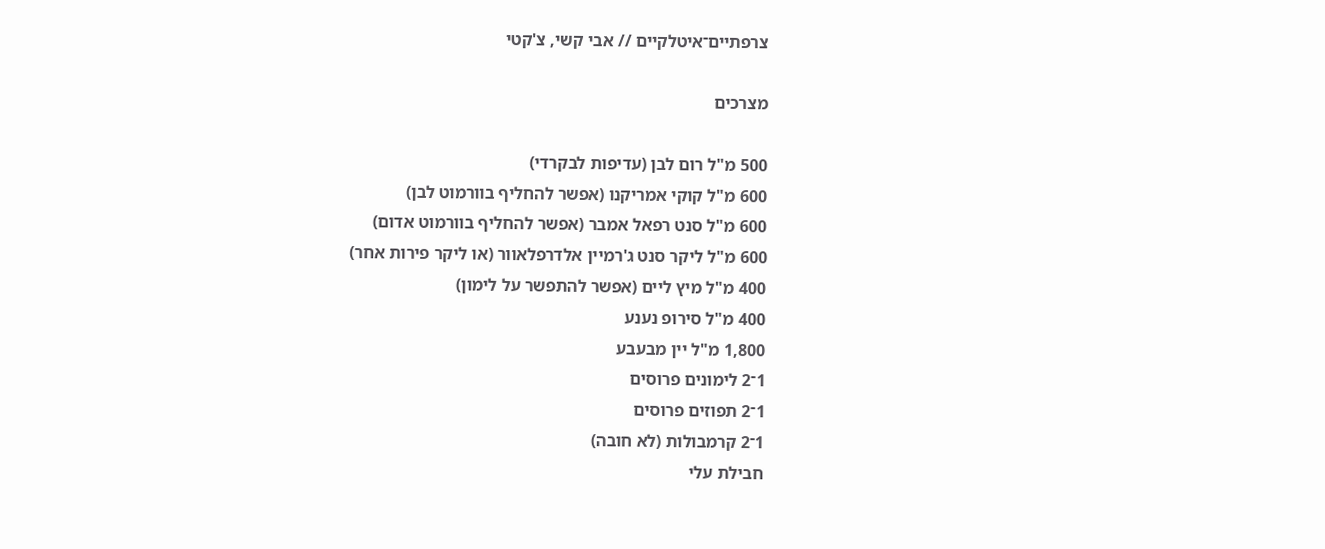צרפתיים־איטלקיים // אבי קשי, צ'קטי

מצרכים

500 מ"ל רום לבן (עדיפות לבקרדי)
600 מ"ל קוקי אמריקנו (אפשר להחליף בוורמוט לבן)
600 מ"ל סנט רפאל אמבר (אפשר להחליף בוורמוט אדום)
600 מ"ל ליקר סנט ג'רמיין אלדרפלאוור (או ליקר פירות אחר)
400 מ"ל מיץ ליים (אפשר להתפשר על לימון)
400 מ"ל סירופ נענע
1,800 מ"ל יין מבעבע
1־2 לימונים פרוסים
1־2 תפוזים פרוסים
1־2 קרמבולות (לא חובה)
חבילת עלי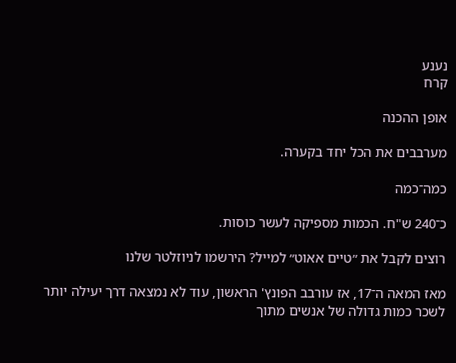נענע
קרח

אופן ההכנה

מערבבים את הכל יחד בקערה.

כמה־כמה

כ־240 ש"ח. הכמות מספיקה לעשר כוסות.

רוצים לקבל את ״טיים אאוט״ למייל? הירשמו לניוזלטר שלנו

מאז המאה ה־17, אז עורבב הפונץ' הראשון, עוד לא נמצאה דרך יעילה יותר לשכר כמות גדולה של אנשים מתוך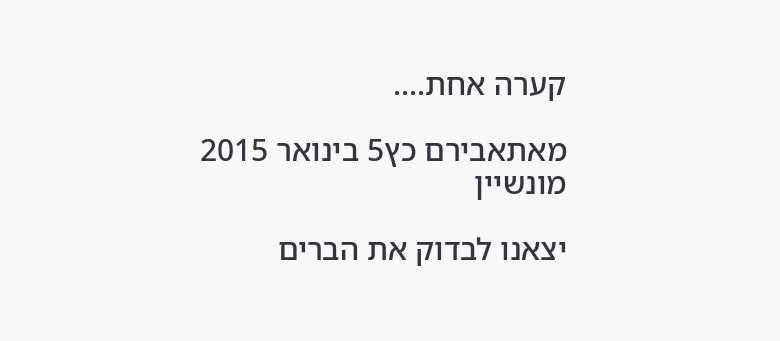קערה אחת....

מאתאבירם כץ5 בינואר 2015
מונשיין

יצאנו לבדוק את הברים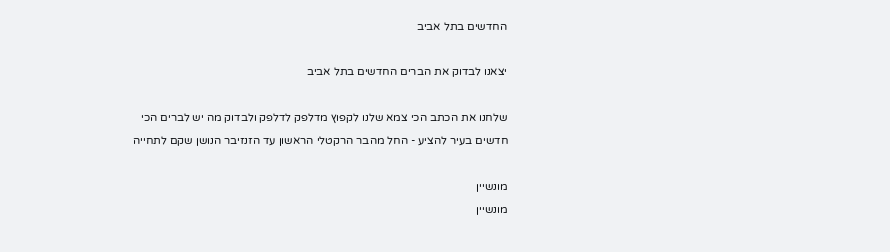החדשים בתל אביב

יצאנו לבדוק את הברים החדשים בתל אביב

שלחנו את הכתב הכי צמא שלנו לקפוץ מדלפק לדלפק ולבדוק מה יש לברים הכי חדשים בעיר להציע - החל מהבר הרקטלי הראשון עד הזנזיבר הנושן שקם לתחייה

מונשיין
מונשיין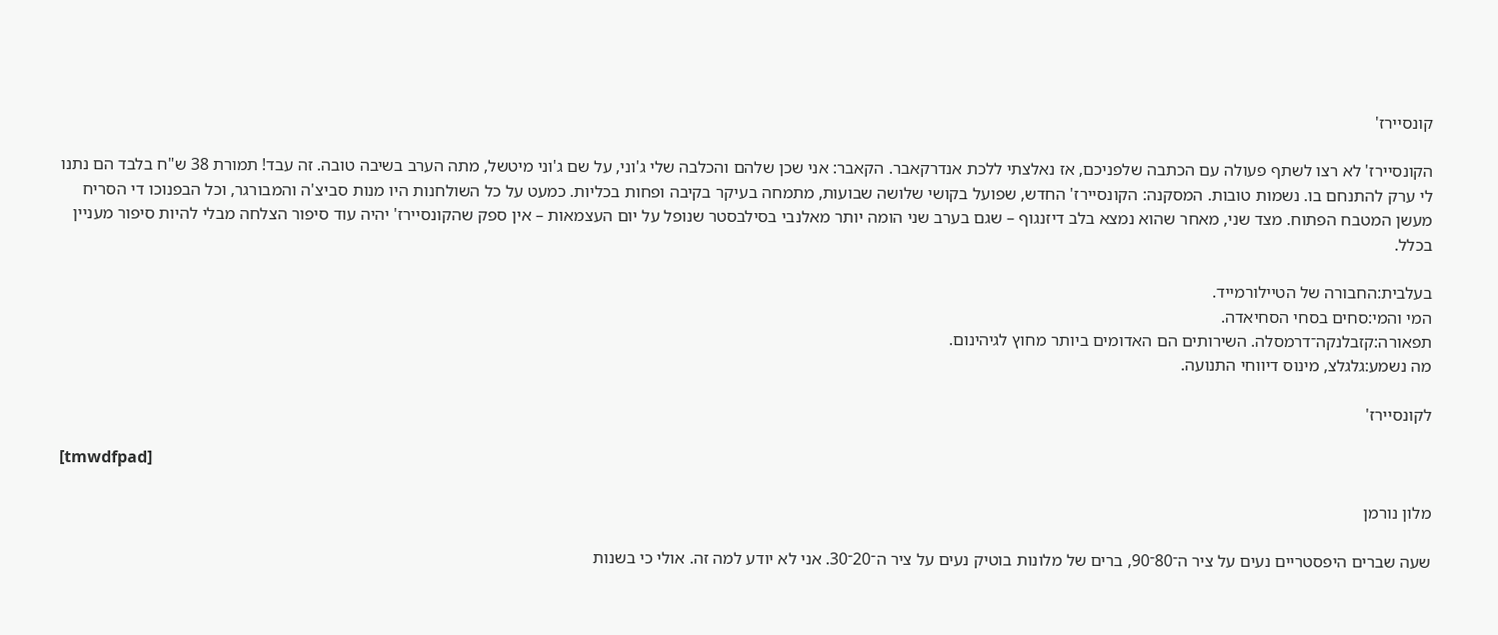קונסיירז'

הקונסיירז' לא רצו לשתף פעולה עם הכתבה שלפניכם, אז נאלצתי ללכת אנדרקאבר. הקאבר: אני שכן שלהם והכלבה שלי ג'וני, על שם ג'וני מיטשל, מתה הערב בשיבה טובה. זה עבד! תמורת 38 ש"ח בלבד הם נתנו לי ערק להתנחם בו. נשמות טובות. המסקנה: הקונסיירז' החדש, שפועל בקושי שלושה שבועות, מתמחה בעיקר בקיבה ופחות בכליות. כמעט על כל השולחנות היו מנות סביצ'ה והמבורגר, וכל הבפנוכו די הסריח מעשן המטבח הפתוח. מצד שני, מאחר שהוא נמצא בלב דיזנגוף – שגם בערב שני הומה יותר מאלנבי בסילבסטר שנופל על יום העצמאות – אין ספק שהקונסיירז' יהיה עוד סיפור הצלחה מבלי להיות סיפור מעניין בכלל.

בעלבית:החבורה של הטיילורמייד.
המי והמי:סחים בסחי הסחיאדה.
תפאורה:קזבלנקה־דרמסלה. השירותים הם האדומים ביותר מחוץ לגיהינום.
מה נשמע:גלגלצ, מינוס דיווחי התנועה.

לקונסיירז'

[tmwdfpad]

מלון נורמן

שעה שברים היפסטריים נעים על ציר ה־80־90, ברים של מלונות בוטיק נעים על ציר ה־20־30. אני לא יודע למה זה. אולי כי בשנות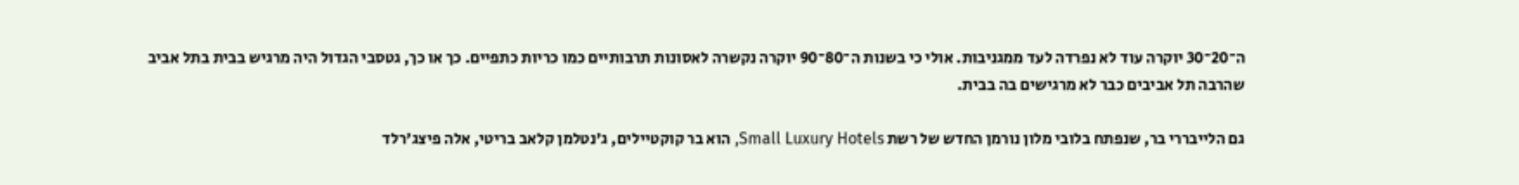ה־20־30 יוקרה עוד לא נפרדה לעד ממגניבות. אולי כי בשנות ה־80־90 יוקרה נקשרה לאסונות תרבותיים כמו כריות כתפיים. כך או כך, גטסבי הגדול היה מרגיש בבית בתל אביב שהרבה תל אביבים כבר לא מרגישים בה בבית.

גם הלייבררי בר, שנפתח בלובי מלון נורמן החדש של רשת Small Luxury Hotels, הוא בר קוקטיילים, ג'נטלמן קלאב בריטי, אלה פיצג'רלד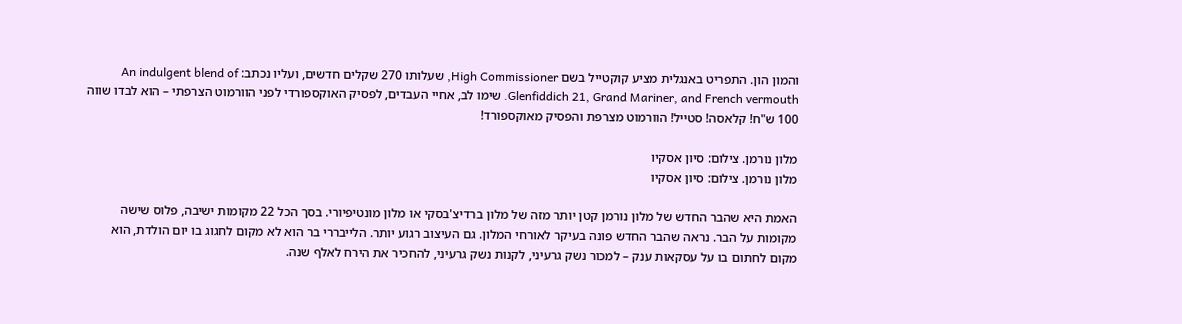והמון הון. התפריט באנגלית מציע קוקטייל בשם High Commissioner, שעלותו 270 שקלים חדשים, ועליו נכתב: An indulgent blend of Glenfiddich 21, Grand Mariner, and French vermouth. שימו לב, אחיי העבדים, לפסיק האוקספורדי לפני הוורמוט הצרפתי – הוא לבדו שווה 100 ש"ח! קלאסה! סטייל! הוורמוט מצרפת והפסיק מאוקספורד!

מלון נורמן. צילום: סיון אסקיו
מלון נורמן. צילום: סיון אסקיו

האמת היא שהבר החדש של מלון נורמן קטן יותר מזה של מלון ברדיצ'בסקי או מלון מונטיפיורי. בסך הכל 22 מקומות ישיבה, פלוס שישה מקומות על הבר. נראה שהבר החדש פונה בעיקר לאורחי המלון. גם העיצוב רגוע יותר. הלייבררי בר הוא לא מקום לחגוג בו יום הולדת, הוא מקום לחתום בו על עסקאות ענק – למכור נשק גרעיני, לקנות נשק גרעיני, להחכיר את הירח לאלף שנה.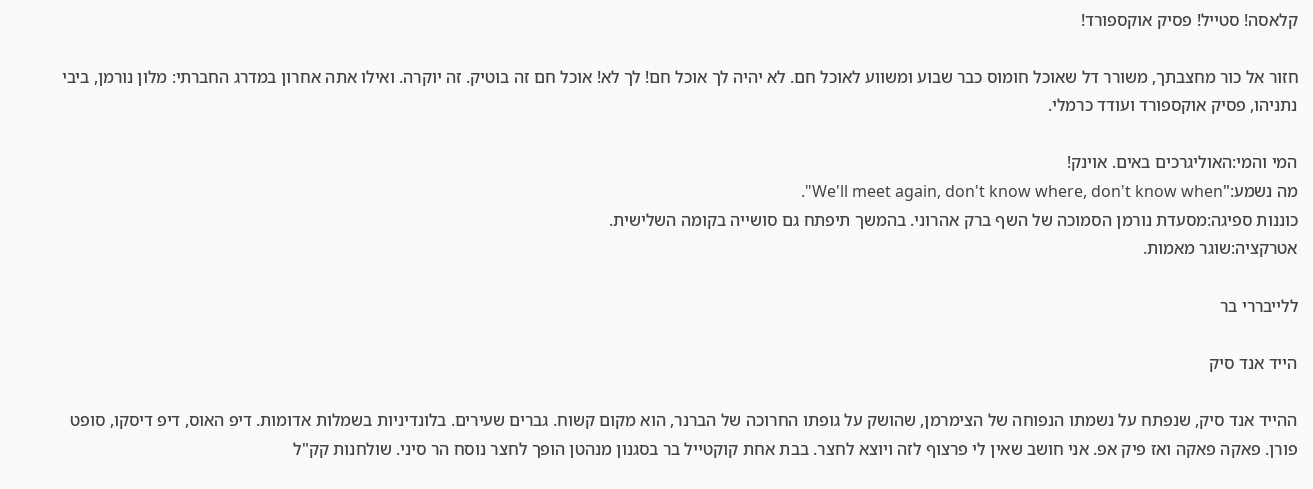קלאסה! סטייל! פסיק אוקספורד!

חזור אל כור מחצבתך, משורר דל שאוכל חומוס כבר שבוע ומשווע לאוכל חם. לא יהיה לך אוכל חם! לך לא! אוכל חם זה בוטיק. זה יוקרה. ואילו אתה אחרון במדרג החברתי: מלון נורמן, ביבי נתניהו, פסיק אוקספורד ועודד כרמלי.

המי והמי:האוליגרכים באים. אוינק!
מה נשמע:"We'll meet again, don't know where, don't know when".
כוננות ספיגה:מסעדת נורמן הסמוכה של השף ברק אהרוני. בהמשך תיפתח גם סושייה בקומה השלישית.
אטרקציה:שוגר מאמות.

ללייבררי בר

הייד אנד סיק

ההייד אנד סיק, שנפתח על נשמתו הנפוחה של הצימרמן, שהושק על גופתו החרוכה של הברנר, הוא מקום קשוח. גברים שעירים. בלונדיניות בשמלות אדומות. דיפ האוס, דיפ דיסקו, סופט פורן. פאקה פאקה ואז פיק אפ. אני חושב שאין לי פרצוף לזה ויוצא לחצר. בבת אחת קוקטייל בר בסגנון מנהטן הופך לחצר נוסח הר סיני. שולחנות קק"ל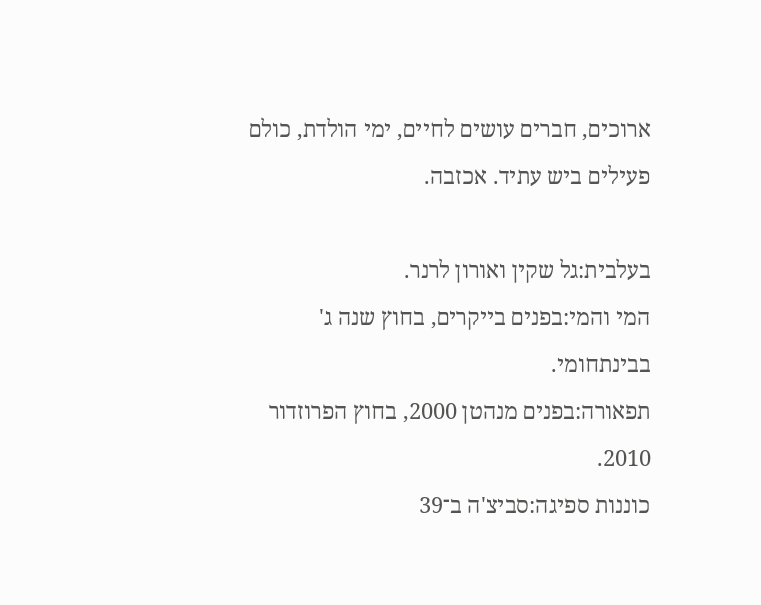ארוכים, חברים עושים לחיים, ימי הולדת, כולם פעילים ביש עתיד. אכזבה.

בעלבית:גל שקין ואורון לרנר.
המי והמי:בפנים בייקרים, בחוץ שנה ג' בבינתחומי.
תפאורה:בפנים מנהטן 2000, בחוץ הפרוזדור 2010.
כוננות ספיגה:סביצ'ה ב־39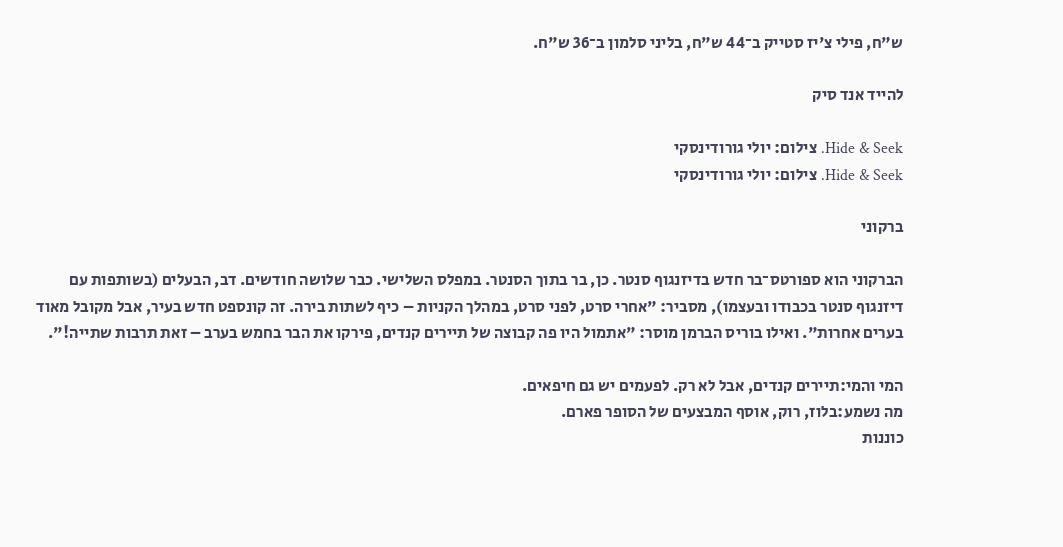ש"ח, פילי צ'יז סטייק ב־44 ש"ח, בליני סלמון ב־36 ש"ח.

להייד אנד סיק

Hide & Seek. צילום: יולי גורודינסקי
Hide & Seek. צילום: יולי גורודינסקי

ברקוני

הברקוני הוא ספורטס־בר חדש בדיזנגוף סנטר. כן, בר בתוך הסנטר. במפלס השלישי. כבר שלושה חודשים. דב, הבעלים (בשותפות עם דיזנגוף סנטר בכבודו ובעצמו), מסביר: "אחרי סרט, לפני סרט, במהלך הקניות – כיף לשתות בירה. זה קונספט חדש בעיר, אבל מקובל מאוד בערים אחרות". ואילו בוריס הברמן מוסר: "אתמול היו פה קבוצה של תיירים קנדים, פירקו את הבר בחמש בערב – זאת תרבות שתייה!".

המי והמי:תיירים קנדים, אבל לא רק. לפעמים יש גם חיפאים.
מה נשמע:בלוז, רוק, אוסף המבצעים של הסופר פארם.
כוננות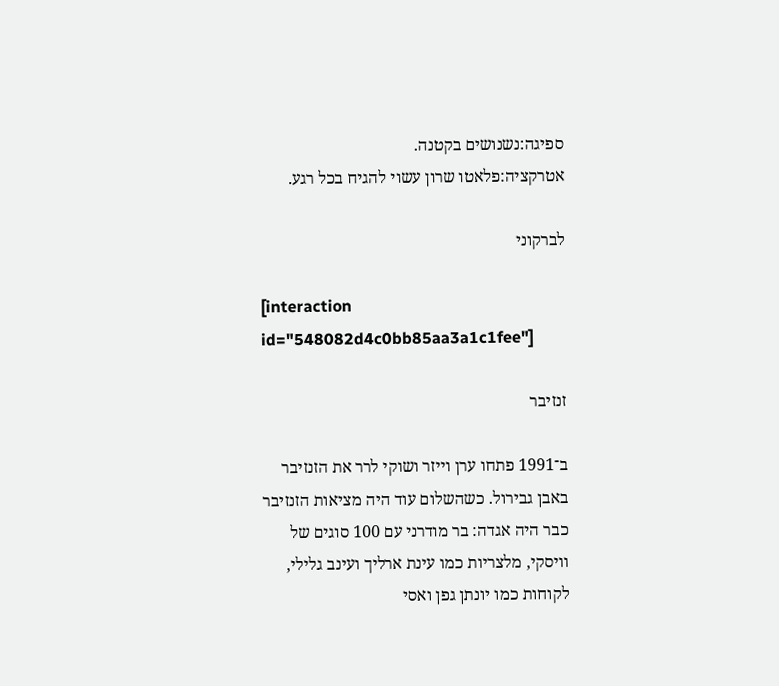ספיגה:נשנושים בקטנה.
אטרקציה:פלאטו שרון עשוי להגיח בכל רגע.

לברקוני

[interaction id="548082d4c0bb85aa3a1c1fee"]

זנזיבר

ב־1991 פתחו ערן וייזר ושוקי לרר את הזנזיבר באבן גבירול. כשהשלום עוד היה מציאות הזנזיבר כבר היה אגדה: בר מודרני עם 100 סוגים של וויסקי, מלצריות כמו עינת ארליך ועינב גלילי, לקוחות כמו יונתן גפן ואסי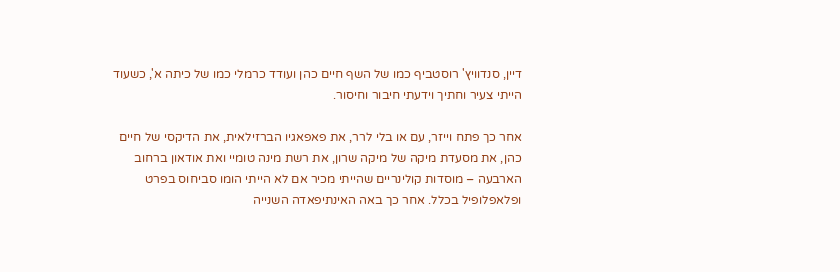דיין, סנדוויץ' רוסטביף כמו של השף חיים כהן ועודד כרמלי כמו של כיתה א', כשעוד הייתי צעיר וחתיך וידעתי חיבור וחיסור.

אחר כך פתח וייזר, עם או בלי לרר, את פאפאגיו הברזילאית, את הדיקסי של חיים כהן, את מסעדת מיקה של מיקה שרון, את רשת מינה טומיי ואת אודאון ברחוב הארבעה – מוסדות קולינריים שהייתי מכיר אם לא הייתי הומו סביחוס בפרט ופלאפלופיל בכלל. אחר כך באה האינתיפאדה השנייה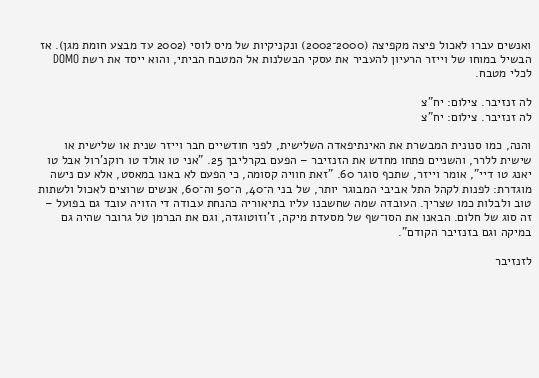ואנשים עברו לאכול פיצה מקפיצה (2000־2002) ונקניקיות של מיס לוסי (2002 עד מבצע חומת מגן). אז הבשיל במוחו של וייזר הרעיון להעביר את עסקי הבשלנות אל המטבח הביתי, והוא ייסד את רשת DOMO לכלי מטבח.

לה זנזיבר. צילום: יח"צ
לה זנזיבר. צילום: יח"צ

והנה, כמו סנונית המבשרת את האינתיפאדה השלישית, לפני חודשיים חבר וייזר שנית או שלישית או שישית ללרר, והשניים פתחו מחדש את הזנזיבר – הפעם בקרליבך 25. "אני טו אולד טו רוקנ'רול אבל טו יאנג טו דיי", אומר וייזר, שתכף סוגר 60. "זאת חוויה קסומה, כי הפעם לא באנו במאסט, אלא עם נישה מוגדרת: לפנות לקהל התל אביבי המבוגר יותר, של בני ה־40, ה־50 וה־60, אנשים שרוצים לאכול ולשתות טוב ולבלות כמו שצריך. העובדה שמה שחשבנו עליו בתיאוריה כהנחת עבודה די הזויה עובד גם בפועל – זה סוג של חלום. הבאנו את הסו־שף של מסעדת מיקה, ז'וזוטוגדה, וגם את הברמן טל גרובר שהיה גם במיקה וגם בזנזיבר הקודם".

לזנזיבר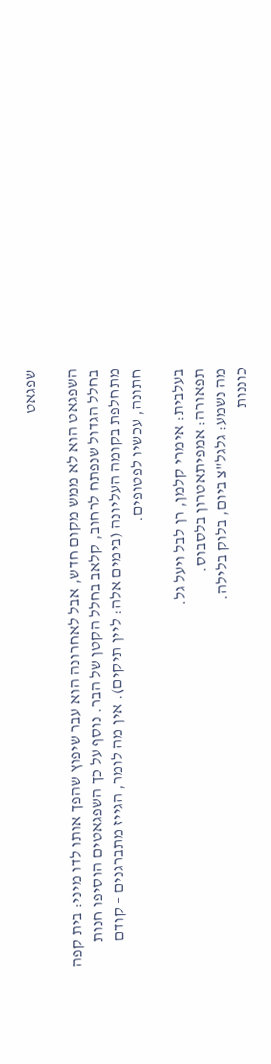שפגאט

השפגאט הוא לא ממש מקום חדש, אבל לאחרונה הוא עבר שיפוץ שהפך אותו לדו מיני: בית קפה בחלל הגדול שנפתח לרחוב, קלאב בחלל הקטן של הבר. נוסף על כך השפגאטים הוסיפו חנות מתחלפת בקומה העליונה (בימים אלה: ליין תיקים). אין מה לומר, הגייז מתברגנים – קודם חתונה, עכשיו לפטופים.

בעלבית: אימרי קלמן, רן לבל ויעל גל.
תפאורה: אמפיתאטרון בלסבוס.
מה נשמע: גלגל"צ ביום, בלוק בלילה.
כוננות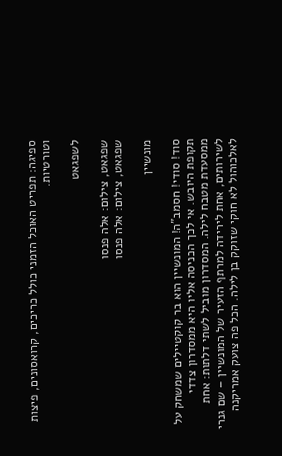ספיגה: תפריט האוכל הזמני כולל כריכים, קרואסונים, פיצות וטורטיות.

לשפגאט

שפגאט, צילום: אלה פנסו
שפגאט, צילום: אלה פנסו

מונשיין

סוד! סודי! חסמב"ה! המונשיין הוא בר קוקטיילים שמשחק על תקופת היובש. אי לכך הכניסה אליו היא ממסדרון צדדי ממסעדת מטבח לילה. המסדרון מוביל לשתי דלתות: אחת לשירותים, אחת לירידה למרתף הזעיר של המונשיין – שם גנרי לאלכוהול לא חוקי שזוקק בן לילה. הכל פה צועק אמריקנה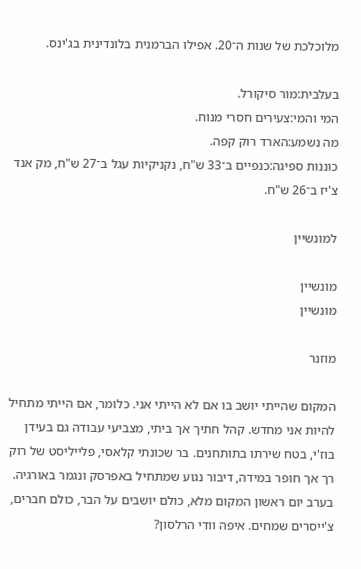מלוכלכת של שנות ה־20. אפילו הברמנית בלונדינית בג'ינס.

בעלבית:מור סיקורל.
המי והמי:צעירים חסרי מנוח.
מה נשמע:הארד רוק קפה.
כוננות ספיגה:כנפיים ב־33 ש"ח, נקניקיות עגל ב־27 ש"ח, מק אנד צ'יז ב־26 ש"ח.

למונשיין

מונשיין
מונשיין

מוזנר

המקום שהייתי יושב בו אם לא הייתי אני. כלומר, אם הייתי מתחיל להיות אני מחדש. קהל חתיך אך ביתי, מצביעי עבודה גם בעידן בוז'י, בטח שירתו בתותחנים. בר שכונתי קלאסי, פלייליסט של רוק רך אך חופר במידה, דיבור נגוע שמתחיל באפרסק ונגמר באורגיה. בערב יום ראשון המקום מלא, כולם יושבים על הבר, כולם חברים, צ'ייסרים שמחים. איפה וודי הרלסון?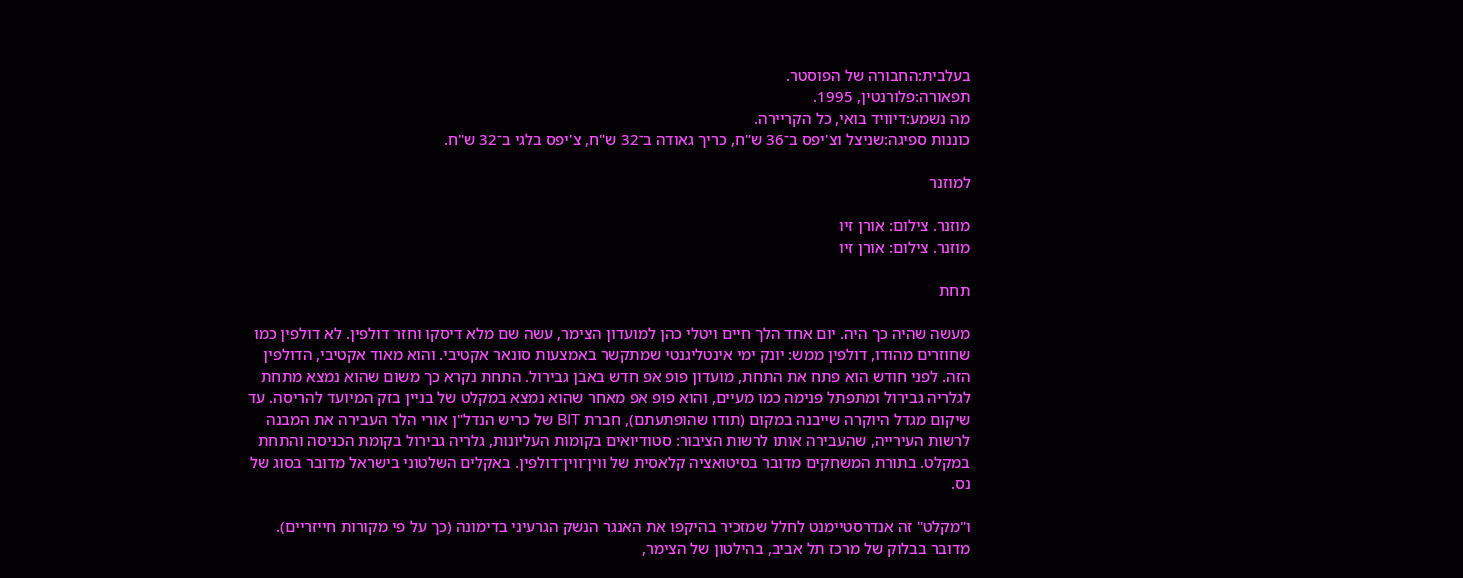בעלבית:החבורה של הפוסטר.
תפאורה:פלורנטין, 1995.
מה נשמע:דיוויד בואי, כל הקריירה.
כוננות ספיגה:שניצל וצ'יפס ב־36 ש"ח, כריך גאודה ב־32 ש"ח, צ'יפס בלגי ב־32 ש"ח.

למוזנר

מוזנר. צילום: אורן זיו
מוזנר. צילום: אורן זיו

תחת

מעשה שהיה כך היה. יום אחד הלך חיים ויטלי כהן למועדון הצימר, עשה שם מלא דיסקו וחזר דולפין. לא דולפין כמו שחוזרים מהודו, דולפין ממש: יונק ימי אינטליגנטי שמתקשר באמצעות סונאר אקטיבי. והוא מאוד אקטיבי, הדולפין הזה. לפני חודש הוא פתח את התחת, מועדון פופ אפ חדש באבן גבירול. התחת נקרא כך משום שהוא נמצא מתחת לגלריה גבירול ומתפתל פנימה כמו מעיים, והוא פופ אפ מאחר שהוא נמצא במקלט של בניין בזק המיועד להריסה. עד שיקום מגדל היוקרה שייבנה במקום (תודו שהופתעתם), חברת BIT של כריש הנדל"ן אורי הלר העבירה את המבנה לרשות העירייה, שהעבירה אותו לרשות הציבור: סטודיואים בקומות העליונות, גלריה גבירול בקומת הכניסה והתחת במקלט. בתורת המשחקים מדובר בסיטואציה קלאסית של ווין־ווין־דולפין. באקלים השלטוני בישראל מדובר בסוג של נס.

ו"מקלט" זה אנדרסטיימנט לחלל שמזכיר בהיקפו את האנגר הנשק הגרעיני בדימונה (כך על פי מקורות חייזריים). מדובר בבלוק של מרכז תל אביב, בהילטון של הצימר,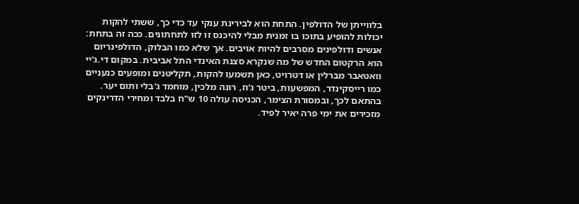בלווייתן של הדולפין. התחת הוא לבירינת ענקי עד כדי כך, ששתי להקות יכולות להופיע בתוכו בו זמנית מבלי להיכנס זו לזו לתחתונים. ככה זה בתחת: אנשים ודולפינים מסרבים להיות אויבים. אך שלא כמו הבלוק, הדולפינריום הוא הרקטום החדש של מה שנקרא סצנת האינדי התל אביבית. במקום די.ג'יי וואטאבר מברלין או דטרויט, כאן תשמעו להקות, תקליטנים ומופעים כנעניים כמו רייסקינדר, המפשעות, ביטר ג'וז, רונה מלכין, מוחמד ג'בלי ותום יער. בהתאם לכך, ובמסורת הצימר, הכניסה עולה 10 ש"ח בלבד ומחירי הדרינקים מזכירים את ימי פרה יאיר לפיד.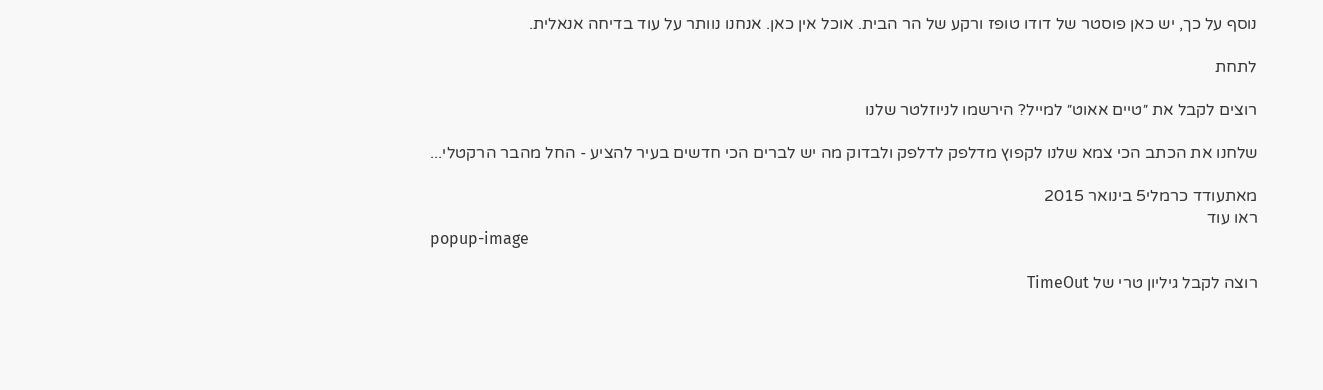נוסף על כך, יש כאן פוסטר של דודו טופז ורקע של הר הבית. אוכל אין כאן. אנחנו נוותר על עוד בדיחה אנאלית.

לתחת

רוצים לקבל את ״טיים אאוט״ למייל? הירשמו לניוזלטר שלנו

שלחנו את הכתב הכי צמא שלנו לקפוץ מדלפק לדלפק ולבדוק מה יש לברים הכי חדשים בעיר להציע - החל מהבר הרקטלי...

מאתעודד כרמלי5 בינואר 2015
ראו עוד
popup-image

רוצה לקבל גיליון טרי של TimeOut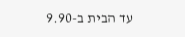עד הבית ב-9.90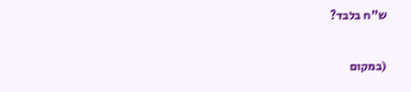ש"ח בלבד?

(במקום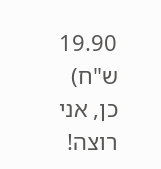19.90 ש"ח)
כן, אני רוצה!